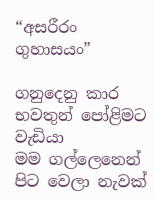“අසරීරං ගුහාසයං”

ගනුදෙනු කාර භවතුන් පෝළිමට වැඩියා
මම ගල්ලෙනෙන් පිට වෙලා නැවක්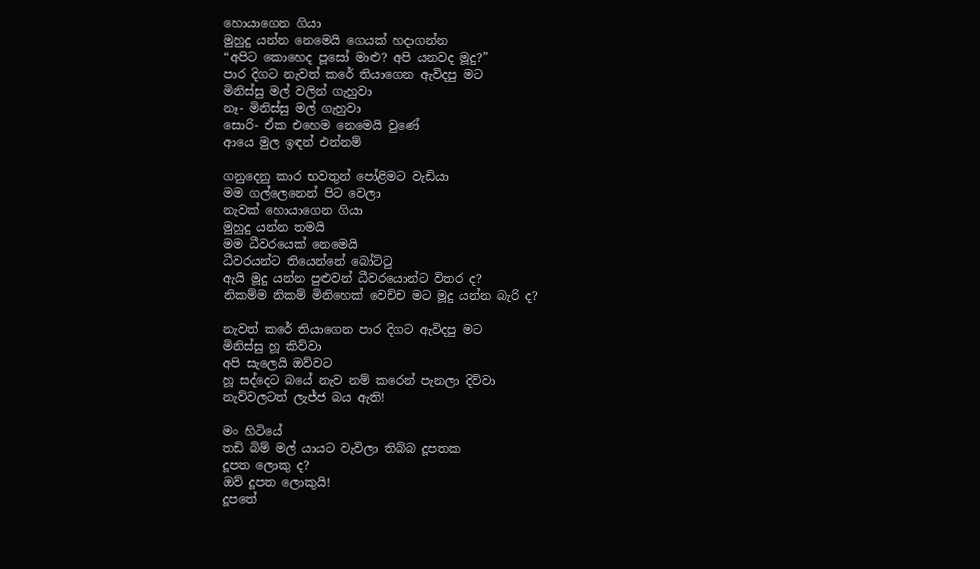හොයාගෙන ගියා
මුහුදු යන්න නෙමෙයි ගෙයක් හදාගන්න
“අපිට කොහෙද පූසෝ මාළු? අපි යනවද මූදු?”
පාර දිගට නැවත් කරේ තියාගෙන ඇවිදපු මට
මිනිස්සු මල් වලින් ගැහුවා
නෑ- මිනිස්සු මල් ගැහුවා
සොරි- ඒක එහෙම නෙමෙයි වුණේ
ආයෙ මුල ඉඳන් එන්නම්

ගනුදෙනු කාර භවතුන් පෝළිමට වැඩියා
මම ගල්ලෙනෙන් පිට වෙලා
නැවක් හොයාගෙන ගියා
මුහුදු යන්න තමයි
මම ධීවරයෙක් නෙමෙයි
ධීවරයන්ට තියෙන්නේ බෝට්ටු
ඇයි මූදු යන්න පුළුවන් ධීවරයොන්ට විතර ද?
නිකම්ම නිකම් මිනිහෙක් වෙච්ච මට මූදු යන්න බැරි ද?

නැවත් කරේ තියාගෙන පාර දිගට ඇවිදපු මට
මිනිස්සු හූ කිව්වා
අපි සැලෙයි ඔව්වට
හූ සද්දෙට බයේ නැව නම් කරෙන් පැනලා දිව්වා
නැව්වලටත් ලැජ්ජ බය ඇති!

මං හිටියේ
තඩි බිම් මල් යායට වැවිලා තිබ්බ දූපතක
දූපත ලොකු ද?
ඔව් දූපත ලොකුයි!
දූපතේ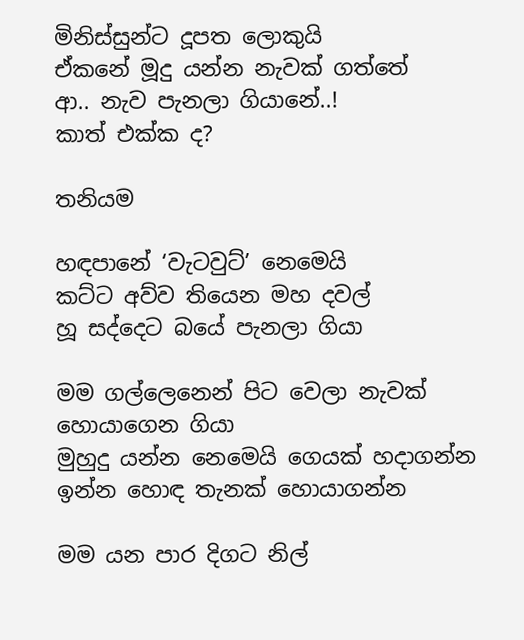මිනිස්සුන්ට දූපත ලොකුයි
ඒකනේ මූදු යන්න නැවක් ගත්තේ
ආ.. නැව පැනලා ගියානේ..!
කාත් එක්ක ද?

තනියම

හඳපානේ ‘වැටවුට්’ නෙමෙයි
කට්ට අව්ව තියෙන මහ දවල්
හූ සද්දෙට බයේ පැනලා ගියා

මම ගල්ලෙනෙන් පිට වෙලා නැවක් හොයාගෙන ගියා
මුහුදු යන්න නෙමෙයි ගෙයක් හදාගන්න
ඉන්න හොඳ තැනක් හොයාගන්න

මම යන පාර දිගට නිල්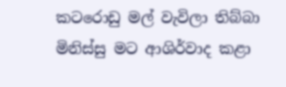කටරොඩු මල් වැවිලා තිබ්බා
මිනිස්සු මට ආශිර්වාද කළා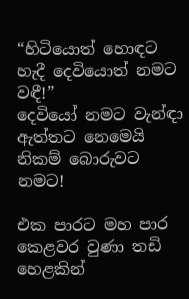“හිටියොත් හොඳට හැදී දෙවියොත් නමට වඳී!”
දෙවියෝ නමට වැන්ඳා
ඇත්තට නෙමෙයි නිකම් බොරුවට
නමට!

එක පාරට මහ පාර කෙළවර වුණා තඩි හෙළකින්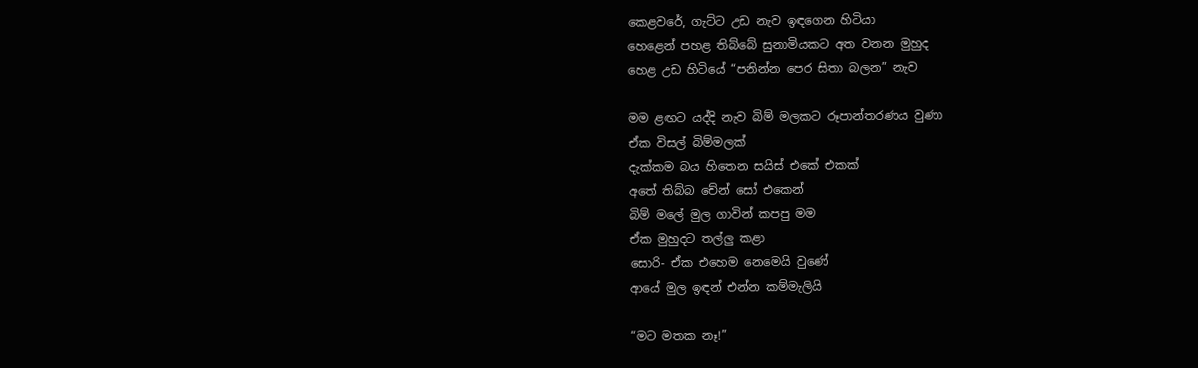කෙළවරේ, ගැට්ට උඩ නැව ඉඳගෙන හිටියා
හෙළෙන් පහළ තිබ්බේ සුනාමියකට අත වනන මුහුද
හෙළ උඩ හිටියේ “පනින්න පෙර සිතා බලන” නැව

මම ළඟට යද්දි නැව බිම් මලකට රූපාන්තරණය වුණා
ඒක විසල් බිම්මලක්
දැක්කම බය හිතෙන සයිස් එකේ එකක්
අතේ තිබ්බ චේන් සෝ එකෙන්
බිම් මලේ මුල ගාවින් කපපු මම
ඒක මුහුදට තල්ලු කළා
සොරි- ඒක එහෙම නෙමෙයි වුණේ
ආයේ මුල ඉඳන් එන්න කම්මැලියි

“මට මතක නෑ!”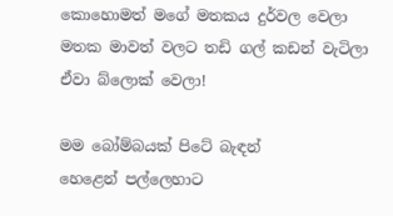කොහොමත් මගේ මතකය දුර්වල වෙලා
මතක මාවත් වලට තඩි ගල් කඩන් වැටිලා
ඒවා බ්ලොක් වෙලා!

මම බෝම්බයක් පිටේ බැඳන්
හෙළෙන් පල්ලෙහාට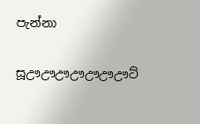පැන්නා

සූඌඌඌඌඌඌඌට්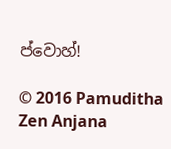ප්වොහ්!

© 2016 Pamuditha Zen Anjana